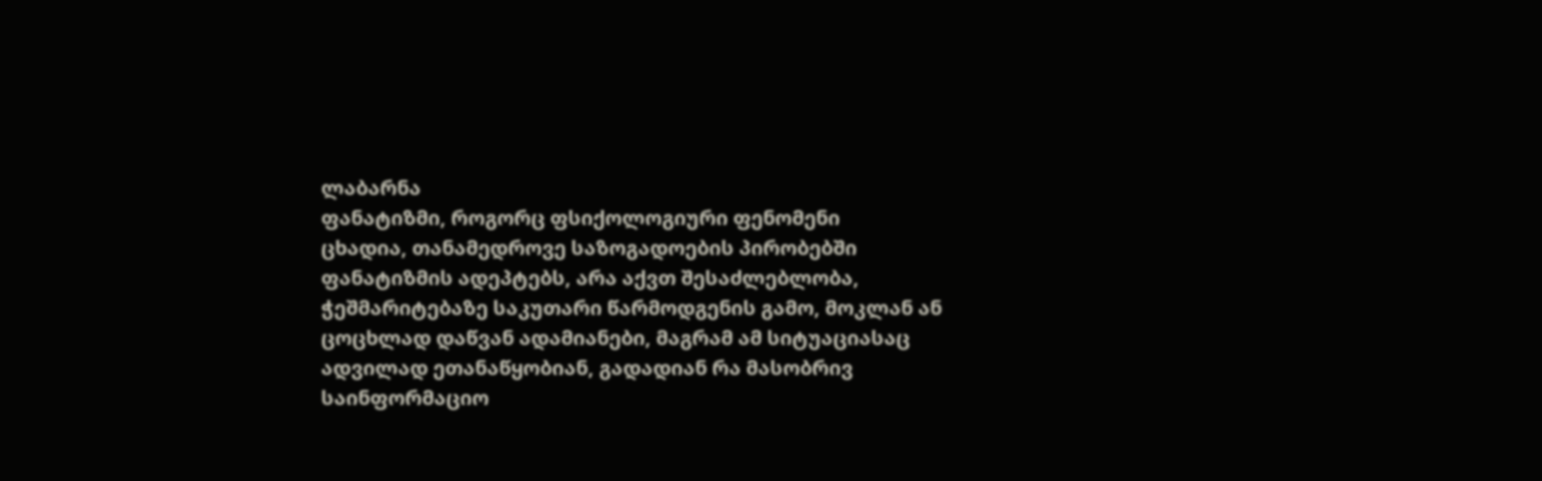ლაბარნა
ფანატიზმი, როგორც ფსიქოლოგიური ფენომენი
ცხადია, თანამედროვე საზოგადოების პირობებში ფანატიზმის ადეპტებს, არა აქვთ შესაძლებლობა, ჭეშმარიტებაზე საკუთარი წარმოდგენის გამო, მოკლან ან ცოცხლად დაწვან ადამიანები, მაგრამ ამ სიტუაციასაც ადვილად ეთანაწყობიან, გადადიან რა მასობრივ საინფორმაციო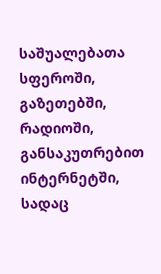საშუალებათა სფეროში, გაზეთებში, რადიოში, განსაკუთრებით ინტერნეტში, სადაც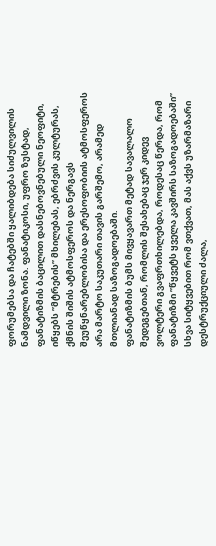ფორუმებსა და ჩატებში ყალიბდება სიძულვილის ნამდვილი ზონა. ფანატიკოსი, უფრო ზუსტად, ფანატიზმის ბაცილით დასნებოვნებული ნეოფიტი, იწყებს ”მტრების” მხილებას, ებრძვის კულტურას, ქმნის შიშის ატმოსფეროს და ნერგავს შეუწყნარებლობისა და ერესოფობიის ატმოსფეროს არა მარტო საკუთარი თავის გარშემო, არამედ მთლიანად საზოგადოებაში.
ფანატიზმის ბუმს მივყავართ მეტად სავალალო შედეგებთან, რომლის შესახებაც ჯერ კიდევ ვოლტერი გვაფრთხილებდა, როდესაც წერდა, რომ ფანატიზმი ”წყვეტს ყველა კავშირს საზოგადოებაში” სხვა სიტყვებით რომ ვთქვათ, მას აქვს უზარმაზარი დესტრუქციული ძალა,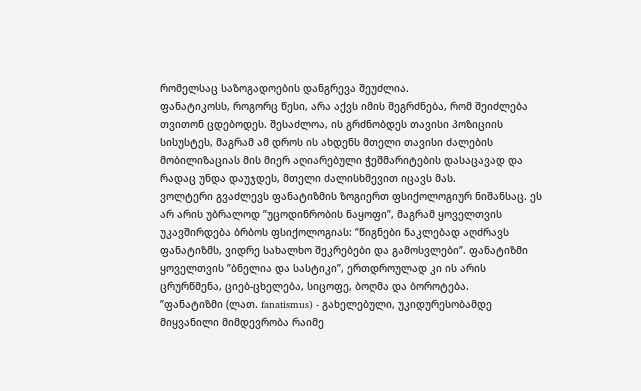რომელსაც საზოგადოების დანგრევა შეუძლია.
ფანატიკოსს, როგორც წესი, არა აქვს იმის შეგრძნება, რომ შეიძლება თვითონ ცდებოდეს. შესაძლოა, ის გრძნობდეს თავისი პოზიციის სისუსტეს, მაგრამ ამ დროს ის ახდენს მთელი თავისი ძალების მობილიზაციას მის მიერ აღიარებული ჭეშმარიტების დასაცავად და რადაც უნდა დაუჯდეს, მთელი ძალისხმევით იცავს მას.
ვოლტერი გვაძლევს ფანატიზმის ზოგიერთ ფსიქოლოგიურ ნიშანსაც. ეს არ არის უბრალოდ ”უცოდინრობის ნაყოფი”, მაგრამ ყოველთვის უკავშირდება ბრბოს ფსიქოლოგიას: ”წიგნები ნაკლებად აღძრავს ფანატიზმს, ვიდრე სახალხო შეკრებები და გამოსვლები”. ფანატიზმი ყოველთვის ”ბნელია და სასტიკი”, ერთდროულად კი ის არის ცრურწმენა, ციებ-ცხელება, სიცოფე, ბოღმა და ბოროტება.
”ფანატიზმი (ლათ. fanatismus) - გახელებული, უკიდურესობამდე მიყვანილი მიმდევრობა რაიმე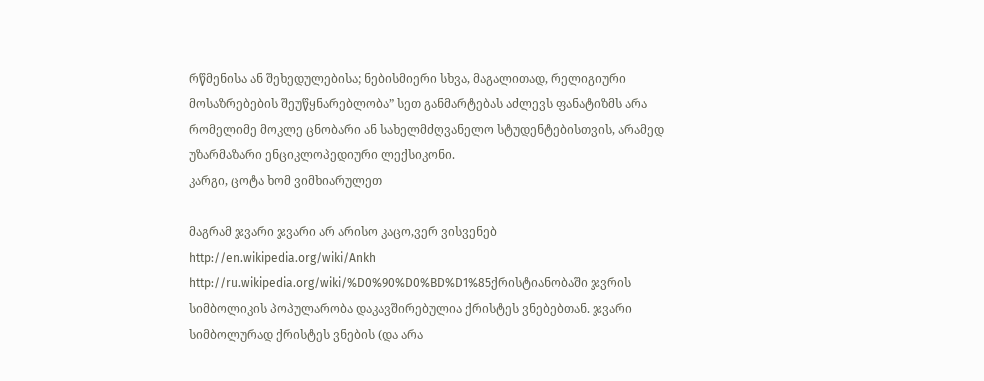რწმენისა ან შეხედულებისა; ნებისმიერი სხვა, მაგალითად, რელიგიური მოსაზრებების შეუწყნარებლობა” სეთ განმარტებას აძლევს ფანატიზმს არა რომელიმე მოკლე ცნობარი ან სახელმძღვანელო სტუდენტებისთვის, არამედ უზარმაზარი ენციკლოპედიური ლექსიკონი.
კარგი, ცოტა ხომ ვიმხიარულეთ

მაგრამ ჯვარი ჯვარი არ არისო კაცო,ვერ ვისვენებ
http://en.wikipedia.org/wiki/Ankh http://ru.wikipedia.org/wiki/%D0%90%D0%BD%D1%85ქრისტიანობაში ჯვრის სიმბოლიკის პოპულარობა დაკავშირებულია ქრისტეს ვნებებთან. ჯვარი სიმბოლურად ქრისტეს ვნების (და არა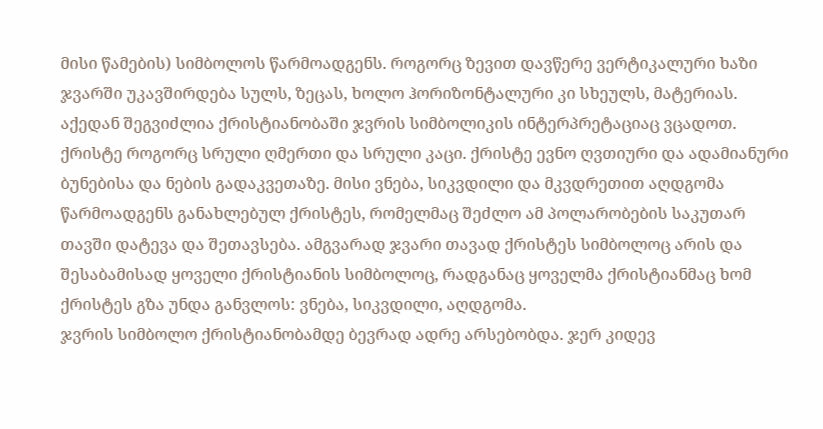მისი წამების) სიმბოლოს წარმოადგენს. როგორც ზევით დავწერე ვერტიკალური ხაზი ჯვარში უკავშირდება სულს, ზეცას, ხოლო ჰორიზონტალური კი სხეულს, მატერიას. აქედან შეგვიძლია ქრისტიანობაში ჯვრის სიმბოლიკის ინტერპრეტაციაც ვცადოთ. ქრისტე როგორც სრული ღმერთი და სრული კაცი. ქრისტე ევნო ღვთიური და ადამიანური ბუნებისა და ნების გადაკვეთაზე. მისი ვნება, სიკვდილი და მკვდრეთით აღდგომა წარმოადგენს განახლებულ ქრისტეს, რომელმაც შეძლო ამ პოლარობების საკუთარ თავში დატევა და შეთავსება. ამგვარად ჯვარი თავად ქრისტეს სიმბოლოც არის და შესაბამისად ყოველი ქრისტიანის სიმბოლოც, რადგანაც ყოველმა ქრისტიანმაც ხომ ქრისტეს გზა უნდა განვლოს: ვნება, სიკვდილი, აღდგომა.
ჯვრის სიმბოლო ქრისტიანობამდე ბევრად ადრე არსებობდა. ჯერ კიდევ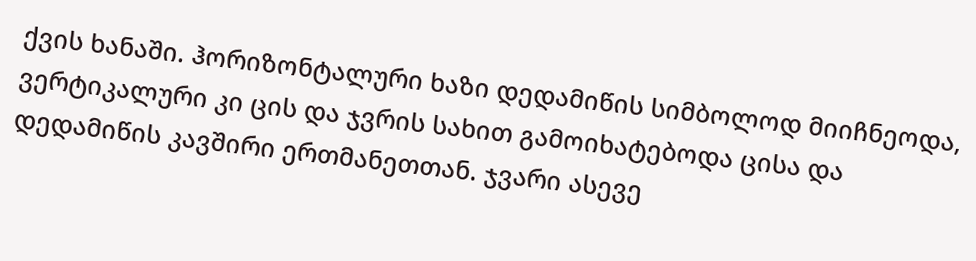ქვის ხანაში. ჰორიზონტალური ხაზი დედამიწის სიმბოლოდ მიიჩნეოდა, ვერტიკალური კი ცის და ჯვრის სახით გამოიხატებოდა ცისა და დედამიწის კავშირი ერთმანეთთან. ჯვარი ასევე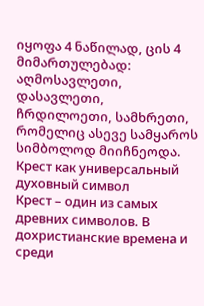იყოფა 4 ნაწილად, ცის 4 მიმართულებად: აღმოსავლეთი, დასავლეთი, ჩრდილოეთი, სამხრეთი, რომელიც ასევე სამყაროს სიმბოლოდ მიიჩნეოდა.
Крест как универсальный духовный символ
Крест – один из самых древних символов. В дохристианские времена и среди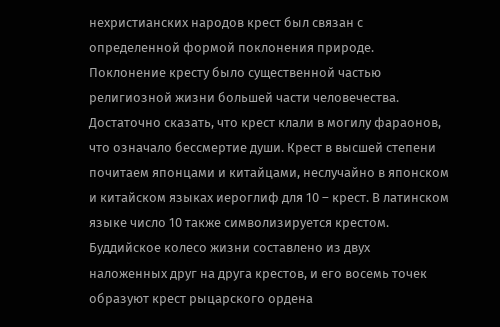нехристианских народов крест был связан с определенной формой поклонения природе. Поклонение кресту было существенной частью религиозной жизни большей части человечества.
Достаточно сказать, что крест клали в могилу фараонов, что означало бессмертие души. Крест в высшей степени почитаем японцами и китайцами, неслучайно в японском и китайском языках иероглиф для 10 – крест. В латинском языке число 10 также символизируется крестом. Буддийское колесо жизни составлено из двух наложенных друг на друга крестов, и его восемь точек образуют крест рыцарского ордена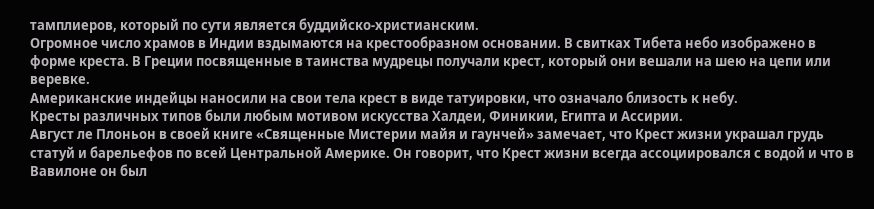тамплиеров, который по сути является буддийско-христианским.
Огромное число храмов в Индии вздымаются на крестообразном основании. В свитках Тибета небо изображено в форме креста. В Греции посвященные в таинства мудрецы получали крест, который они вешали на шею на цепи или веревке.
Американские индейцы наносили на свои тела крест в виде татуировки, что означало близость к небу.
Кресты различных типов были любым мотивом искусства Халдеи, Финикии, Египта и Ассирии.
Август ле Плоньон в своей книге «Священные Мистерии майя и гаунчей» замечает, что Крест жизни украшал грудь статуй и барельефов по всей Центральной Америке. Он говорит, что Крест жизни всегда ассоциировался с водой и что в Вавилоне он был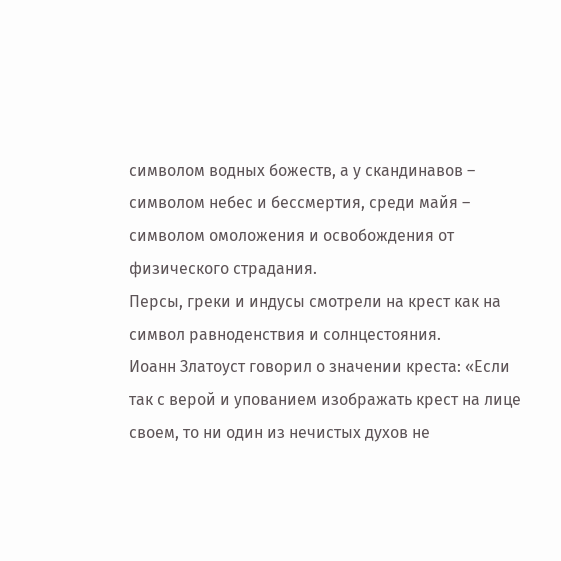символом водных божеств, а у скандинавов – символом небес и бессмертия, среди майя – символом омоложения и освобождения от физического страдания.
Персы, греки и индусы смотрели на крест как на символ равноденствия и солнцестояния.
Иоанн Златоуст говорил о значении креста: «Если так с верой и упованием изображать крест на лице своем, то ни один из нечистых духов не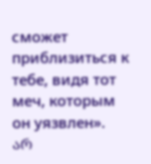сможет приблизиться к тебе, видя тот меч, которым он уязвлен».
არ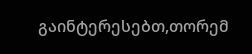გაინტერესებთ,თორემ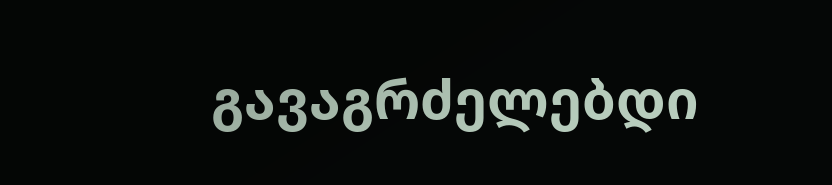გავაგრძელებდი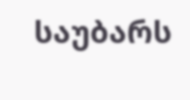საუბარს